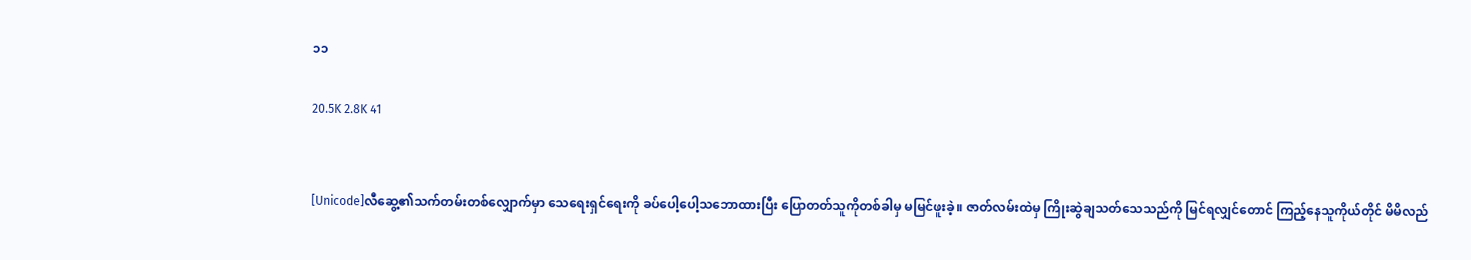၁၁

20.5K 2.8K 41


[Unicode]လီဆွေ့၏သက်တမ်းတစ်လျှောက်မှာ သေရေးရှင်ရေးကို ခပ်ပေါ့ပေါ့သဘောထားပြီး ပြောတတ်သူကိုတစ်ခါမှ မမြင်ဖူးခဲ့။ ဇာတ်လမ်းထဲမှ ကြိုးဆွဲချသတ်သေသည်ကို မြင်ရလျှင်တောင် ကြည့်နေသူကိုယ်တိုင် မိမိလည်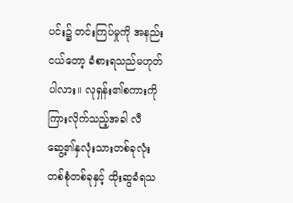ပင်း၌ တင်းကြပ်မှုကို အနည်းငယ်တော့ ခံစားရသည်မဟုတ်ပါလား။ လုရှန်း၏စကားကိုကြားလိုက်သည့်အခါ လီဆွေ့၏နှလုံးသားတစ်ခုလုံး တစ်စုံတစ်ခုနှင့် ထိုးဆွခံရသ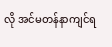လို အင်မတန်နာကျင်ရ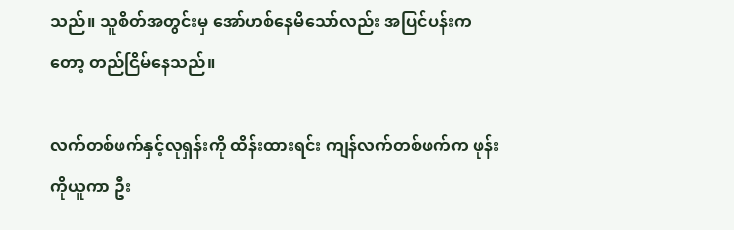သည်။ သူစိတ်အတွင်းမှ အော်ဟစ်နေမိသော်လည်း အပြင်ပန်းကတော့ တည်ငြိမ်နေသည်။

လက်တစ်ဖက်နှင့်လုရှန်းကို ထိန်းထားရင်း ကျန်လက်တစ်ဖက်က ဖုန်းကိုယူကာ ဦး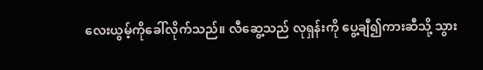လေးယွမ့်ကိုခေါ်လိုက်သည်။ လီဆွေ့သည် လုရှန်းကို ပွေ့ချီ၍ကားဆီသို့ သွား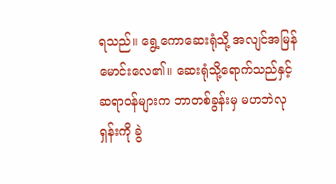ရသည်။ ရွေ့ကောဆေးရုံသို့ အလျင်အမြန်မောင်းလေ၏။ ဆေးရုံသို့ရောက်သည်နှင့် ဆရာဝန်များက ဘာတစ်ခွန်းမှ မဟဘဲလုရှန်းကို ခွဲ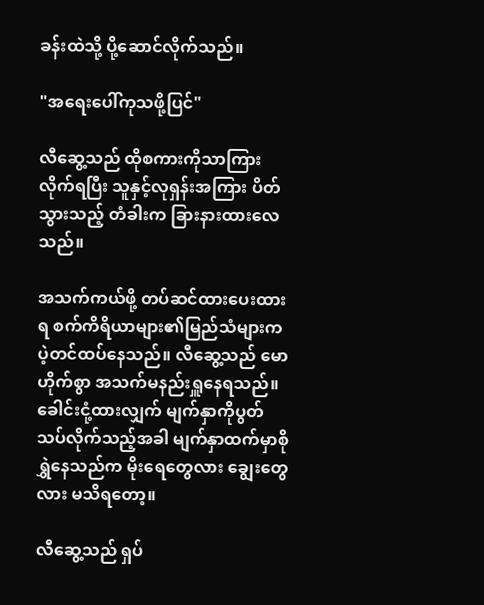ခန်းထဲသို့ ပို့ဆောင်လိုက်သည်။

"အရေးပေါ်ကုသဖို့ပြင်"

လီဆွေ့သည် ထိုစကားကိုသာကြားလိုက်ရပြီး သူနှင့်လုရှန်းအကြား ပိတ်သွားသည့် တံခါးက ခြားနားထားလေသည်။

အသက်ကယ်ဖို့ တပ်ဆင်ထားပေးထားရ စက်ကိရိယာများ၏မြည်သံများက ပဲ့တင်ထပ်နေသည်။ လီဆွေ့သည် မောဟိုက်စွာ အသက်မနည်းရှူနေရသည်။ ခေါင်းငုံ့ထားလျှက် မျက်နှာကိုပွတ်သပ်လိုက်သည့်အခါ မျက်နှာထက်မှာစိုရွှဲနေသည်က မိုးရေတွေလား ချွေးတွေလား မသိရတော့။

လီဆွေ့သည် ရှပ်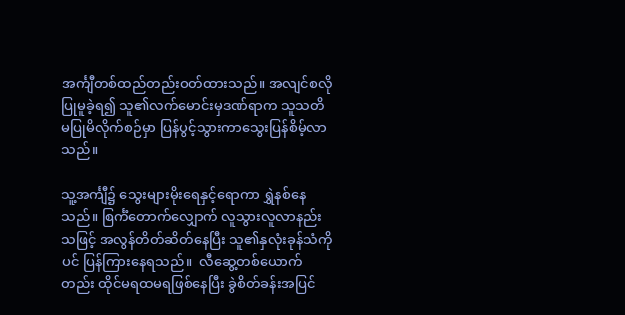အင်္ကျီတစ်ထည်တည်းဝတ်ထားသည်။ အလျင်စလိုပြုမူခဲ့ရ၍ သူ၏လက်မောင်းမှဒဏ်ရာက သူသတိမပြုမိလိုက်စဉ်မှာ ပြန်ပွင့်သွားကာသွေးပြန်စိမ့်လာသည်။

သူ့အင်္ကျီ၌ သွေးများမိုးရေနှင့်ရောကာ ရွှဲနစ်နေသည်။ စြင်္ကံတောက်လျှောက် လူသွားလူလာနည်းသဖြင့် အလွန်တိတ်ဆိတ်နေပြီး သူ၏နှလုံးခုန်သံကိုပင် ပြန်ကြားနေရသည်။  လီဆွေ့တစ်ယောက်တည်း ထိုင်မရထမရဖြစ်နေပြီး ခွဲစိတ်ခန်းအပြင်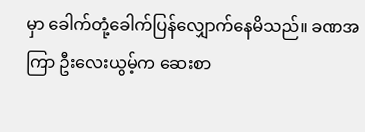မှာ ခေါက်တုံ့ခေါက်ပြန်လျှောက်နေမိသည်။ ခဏအကြာ ဦးလေးယွမ့်က ဆေးစာ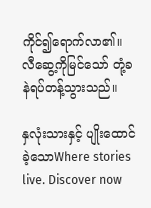ကိုင်၍ရောက်လာ၏။ လီဆွေ့ကိုမြင်သော် တုံ့ခနဲရပ်တန့်သွားသည်။

နှလုံးသားနှင့် ပျိုးထောင်ခဲ့သောWhere stories live. Discover now